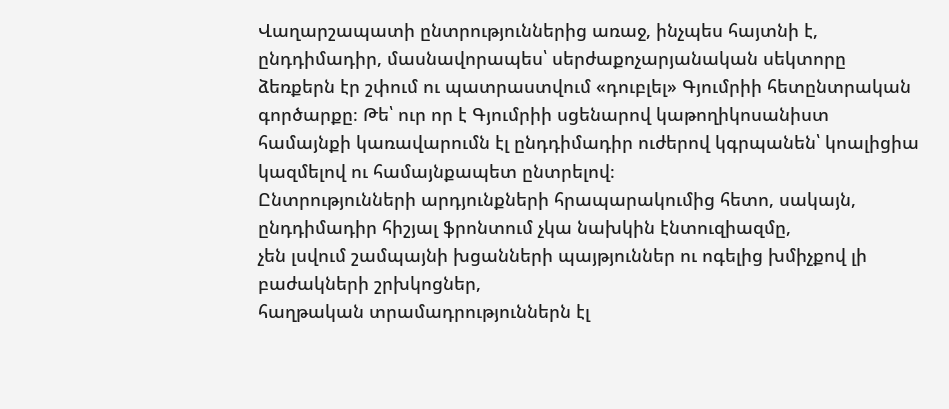Վաղարշապատի ընտրություններից առաջ, ինչպես հայտնի է, ընդդիմադիր, մասնավորապես՝ սերժաքոչարյանական սեկտորը ձեռքերն էր շփում ու պատրաստվում «դուբլել» Գյումրիի հետընտրական գործարքը։ Թե՝ ուր որ է Գյումրիի սցենարով կաթողիկոսանիստ համայնքի կառավարումն էլ ընդդիմադիր ուժերով կգրպանեն՝ կոալիցիա կազմելով ու համայնքապետ ընտրելով։
Ընտրությունների արդյունքների հրապարակումից հետո, սակայն, ընդդիմադիր հիշյալ ֆրոնտում չկա նախկին էնտուզիազմը,
չեն լսվում շամպայնի խցանների պայթյուններ ու ոգելից խմիչքով լի բաժակների շրխկոցներ,
հաղթական տրամադրություններն էլ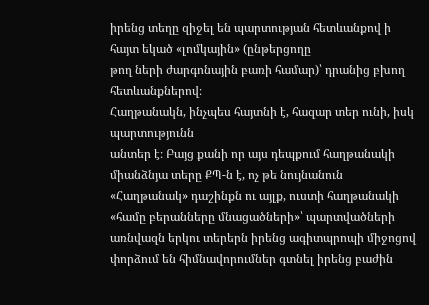իրենց տեղը զիջել են պարտության հետևանքով ի հայտ եկած «լոմկային» (ընթերցողը
թող ների ժարգոնային բառի համար)՝ դրանից բխող հետևանքներով։
Հաղթանակն, ինչպես հայտնի է, հազար տեր ունի, իսկ պարտությունն
անտեր է։ Բայց քանի որ այս դեպքում հաղթանակի միանձնյա տերը ՔՊ-ն է, ոչ թե նույնանուն
«Հաղթանակ» դաշինքն ու այլք, ուստի հաղթանակի «համը բերանները մնացածների»՝ պարտվածների
առնվազն երկու տերերն իրենց ագիտպրոպի միջոցով
փորձում են հիմնավորումներ գտնել իրենց բաժին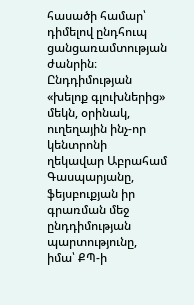հասածի համար՝ դիմելով ընդհուպ ցանցառամտության
ժանրին։ Ընդդիմության «խելոք գլուխներից» մեկն, օրինակ, ուղեղային ինչ-որ կենտրոնի
ղեկավար Աբրահամ Գասպարյանը, ֆեյսբուքյան իր գրառման մեջ ընդդիմության պարտությունը,
իմա՝ ՔՊ-ի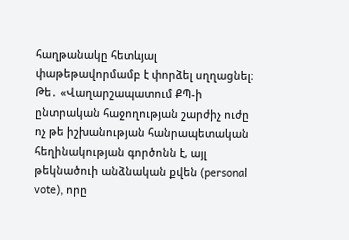հաղթանակը հետևյալ փաթեթավորմամբ է փորձել սղղացնել։ Թե․ «Վաղարշապատում ՔՊ-ի ընտրական հաջողության շարժիչ ուժը ոչ թե իշխանության հանրապետական հեղինակության գործոնն է, այլ թեկնածուի անձնական քվեն (personal vote), որը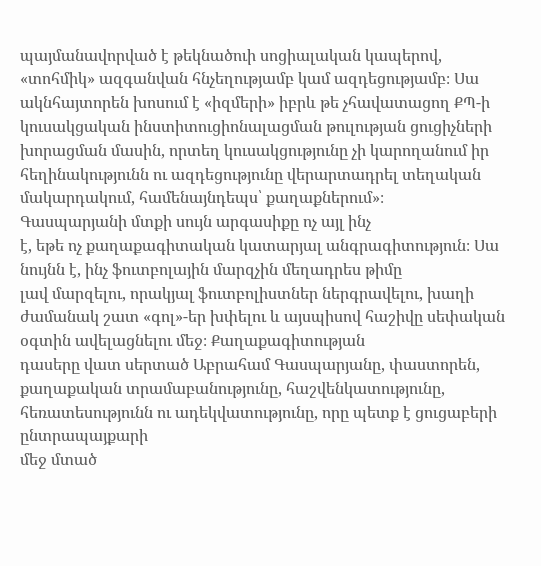պայմանավորված է թեկնածուի սոցիալական կապերով, «տոհմիկ» ազգանվան հնչեղությամբ կամ ազդեցությամբ։ Սա ակնհայտորեն խոսում է «իզմերի» իբրև թե չհավատացող ՔՊ-ի կուսակցական ինստիտուցիոնալացման թուլության ցուցիչների խորացման մասին, որտեղ կուսակցությունը չի կարողանում իր հեղինակությունն ու ազդեցությունը վերարտադրել տեղական մակարդակում, համենայնդեպս՝ քաղաքներում»։
Գասպարյանի մտքի սույն արգասիքը ոչ այլ ինչ
է, եթե ոչ քաղաքագիտական կատարյալ անգրագիտություն։ Սա նույնն է, ինչ ֆուտբոլային մարզչին մեղադրես թիմը
լավ մարզելու, որակյալ ֆուտբոլիստներ ներգրավելու, խաղի ժամանակ շատ «գոլ»-եր խփելու և այսպիսով հաշիվը սեփական օգտին ավելացնելու մեջ։ Քաղաքագիտության
դասերը վատ սերտած Աբրահամ Գասպարյանը, փաստորեն,
քաղաքական տրամաբանությունը, հաշվենկատությունը, հեռատեսությունն ու ադեկվատությունը, որը պետք է ցուցաբերի ընտրապայքարի
մեջ մտած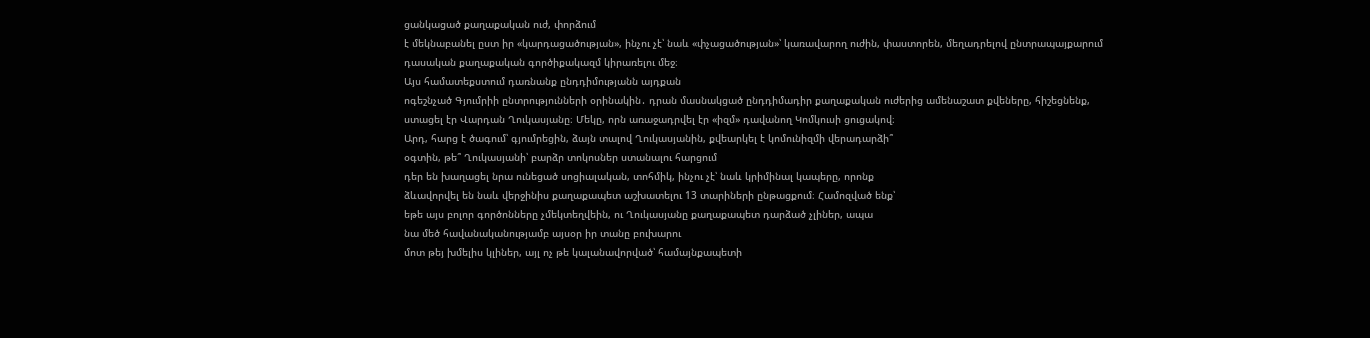ցանկացած քաղաքական ուժ, փորձում
է մեկնաբանել ըստ իր «կարդացածության», ինչու չէ՝ նաև «փչացածության»՝ կառավարող ուժին, փաստորեն, մեղադրելով ընտրապայքարում
դասական քաղաքական գործիքակազմ կիրառելու մեջ։
Այս համատեքստում դառնանք ընդդիմությանն այդքան
ոգեշնչած Գյումրիի ընտրությունների օրինակին․ դրան մասնակցած ընդդիմադիր քաղաքական ուժերից ամենաշատ քվեները, հիշեցնենք,
ստացել էր Վարդան Ղուկասյանը։ Մեկը, որն առաջադրվել էր «իզմ» դավանող Կոմկուսի ցուցակով։
Արդ, հարց է ծագում՝ գյումրեցին, ձայն տալով Ղուկասյանին, քվեարկել է կոմունիզմի վերադարձի՞
օգտին, թե՞ Ղուկասյանի՝ բարձր տոկոսներ ստանալու հարցում
դեր են խաղացել նրա ունեցած սոցիալական, տոհմիկ, ինչու չէ՝ նաև կրիմինալ կապերը, որոնք
ձևավորվել են նաև վերջինիս քաղաքապետ աշխատելու 13 տարիների ընթացքում։ Համոզված ենք՝
եթե այս բոլոր գործոնները չմեկտեղվեին, ու Ղուկասյանը քաղաքապետ դարձած չլիներ, ապա
նա մեծ հավանականությամբ այսօր իր տանը բուխարու
մոտ թեյ խմելիս կլիներ, այլ ոչ թե կալանավորված՝ համայնքապետի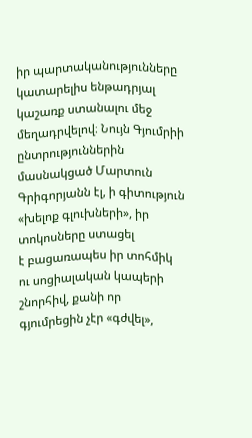իր պարտականությունները
կատարելիս ենթադրյալ կաշառք ստանալու մեջ մեղադրվելով։ Նույն Գյումրիի ընտրություններին
մասնակցած Մարտուն Գրիգորյանն էլ, ի գիտություն «խելոք գլուխների», իր տոկոսները ստացել
է բացառապես իր տոհմիկ ու սոցիալական կապերի շնորհիվ, քանի որ գյումրեցին չէր «գժվել»,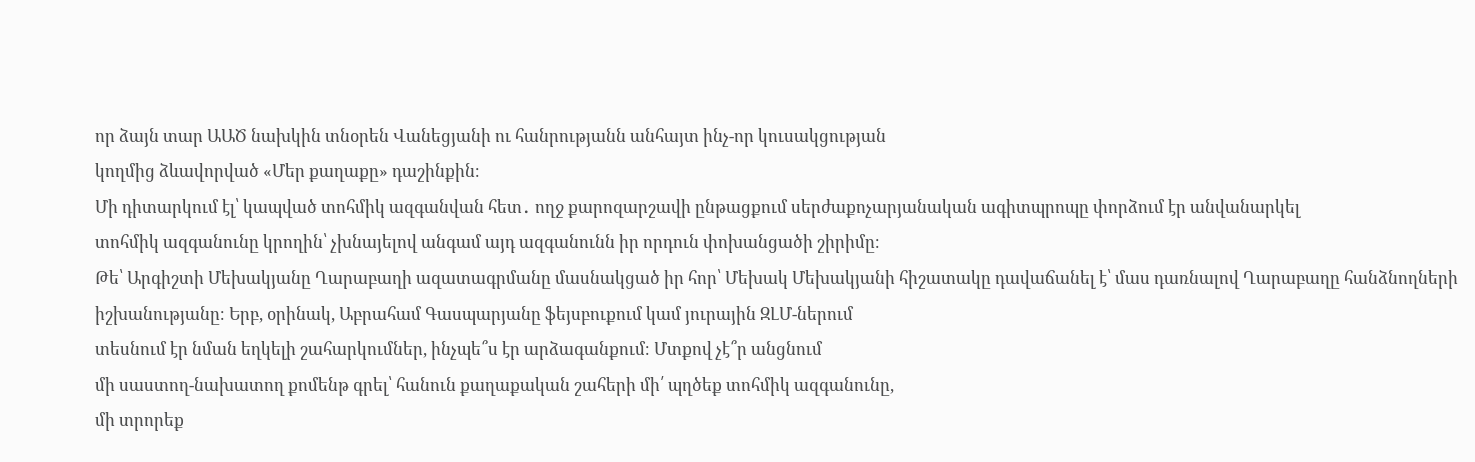որ ձայն տար ԱԱԾ նախկին տնօրեն Վանեցյանի ու հանրությանն անհայտ ինչ-որ կուսակցության
կողմից ձևավորված «Մեր քաղաքը» դաշինքին։
Մի դիտարկում էլ՝ կապված տոհմիկ ազգանվան հետ․ ողջ քարոզարշավի ընթացքում սերժաքոչարյանական ագիտպրոպը փորձում էր անվանարկել
տոհմիկ ազգանունը կրողին՝ չխնայելով անգամ այդ ազգանունն իր որդուն փոխանցածի շիրիմը։
Թե՝ Արգիշտի Մեխակյանը Ղարաբաղի ազատագրմանը մասնակցած իր հոր՝ Մեխակ Մեխակյանի հիշատակը դավաճանել է՝ մաս դառնալով Ղարաբաղը հանձնողների
իշխանությանը։ Երբ, օրինակ, Աբրահամ Գասպարյանը ֆեյսբուքում կամ յուրային ԶԼՄ-ներում
տեսնում էր նման եղկելի շահարկումներ, ինչպե՞ս էր արձագանքում։ Մտքով չէ՞ր անցնում
մի սաստող-նախատող քոմենթ գրել՝ հանուն քաղաքական շահերի մի՛ պղծեք տոհմիկ ազգանունը,
մի տրորեք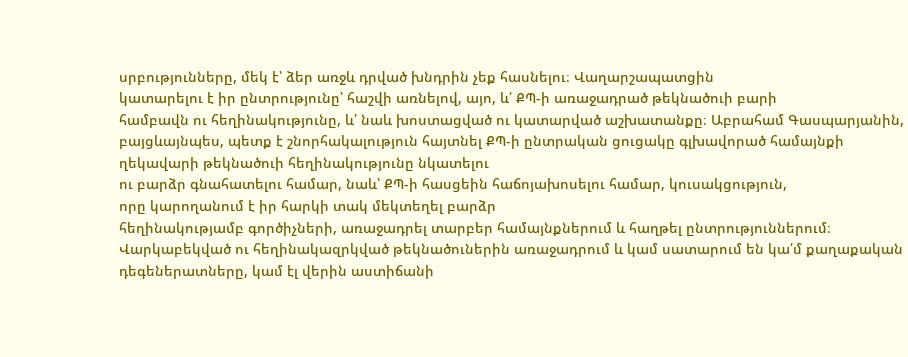սրբությունները, մեկ է՝ ձեր առջև դրված խնդրին չեք հասնելու։ Վաղարշապատցին
կատարելու է իր ընտրությունը՝ հաշվի առնելով, այո, և՛ ՔՊ-ի առաջադրած թեկնածուի բարի
համբավն ու հեղինակությունը, և՛ նաև խոստացված ու կատարված աշխատանքը։ Աբրահամ Գասպարյանին,
բայցևայնպես, պետք է շնորհակալություն հայտնել ՔՊ-ի ընտրական ցուցակը գլխավորած համայնքի
ղեկավարի թեկնածուի հեղինակությունը նկատելու
ու բարձր գնահատելու համար, նաև՝ ՔՊ-ի հասցեին հաճոյախոսելու համար, կուսակցություն,
որը կարողանում է իր հարկի տակ մեկտեղել բարձր
հեղինակությամբ գործիչների, առաջադրել տարբեր համայնքներում և հաղթել ընտրություններում։
Վարկաբեկված ու հեղինակազրկված թեկնածուներին առաջադրում և կամ սատարում են կա՛մ քաղաքական
դեգեներատները, կամ էլ վերին աստիճանի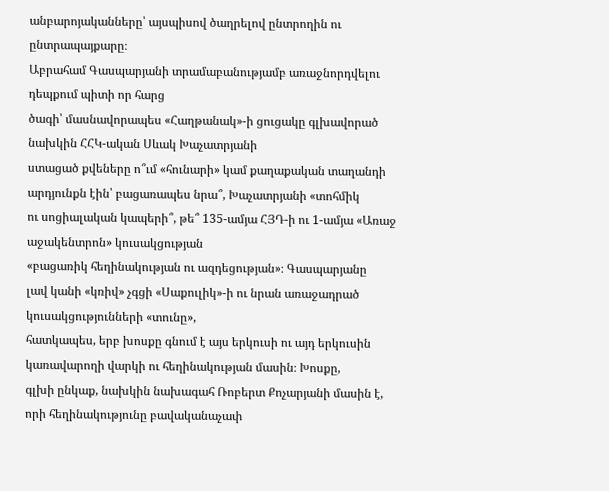անբարոյականները՝ այսպիսով ծաղրելով ընտրողին ու ընտրապայքարը։
Աբրահամ Գասպարյանի տրամաբանությամբ առաջնորդվելու դեպքում պիտի որ հարց
ծագի՝ մասնավորապես «Հաղթանակ»-ի ցուցակը գլխավորած նախկին ՀՀԿ-ական Սևակ Խաչատրյանի
ստացած քվեները ո՞ւմ «հունարի» կամ քաղաքական տաղանդի արդյունքն էին՝ բացառապես նրա՞, Խաչատրյանի «տոհմիկ
ու սոցիալական կապերի՞, թե՞ 135-ամյա ՀՅԴ-ի ու 1-ամյա «Առաջ աջակենտրոն» կուսակցության
«բացառիկ հեղինակության ու ազդեցության»։ Գասպարյանը
լավ կանի «կռիվ» չգցի «Սաքուլիկ»-ի ու նրան առաջադրած կուսակցությունների «տունը»,
հատկապես, երբ խոսքը գնում է այս երկուսի ու այդ երկուսին կառավարողի վարկի ու հեղինակության մասին։ Խոսքը,
գլխի ընկաք, նախկին նախագահ Ռոբերտ Քոչարյանի մասին է, որի հեղինակությունը բավականաչափ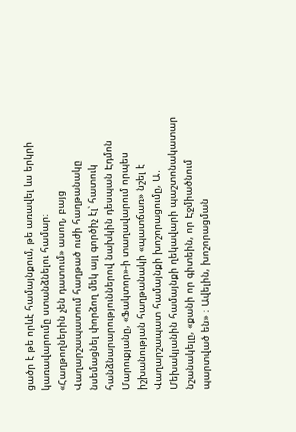ցածր է թե որևէ համայնքում, թե առավել ևս երկրի կառավարումը ստանձնելու համար։
«Հաղթողներին չեն դատում» ասող, բայց Վաղարշապատում հաղթած ուժի հաղթանակը նսեմացնել փորձող մեկ այլ գործիչ էլ՝ հատուկ հանձնարարություններով նախկին դեսպան Էդմոն Մարուքյանը, «Ֆակտոր»-ի տաղավարում որպես իշխանության հաղթանակի «պատճառ» նշել է Վաղարշապատ համայնքի խոշորացումը, Ա․ Մեխակյանին համայնքի ղեկավարի պաշտոնակատար նշանակելը, «քանի որ գիտեին, որ Էջմիածնում պարտված են» ։ Ավելին, խոշորացման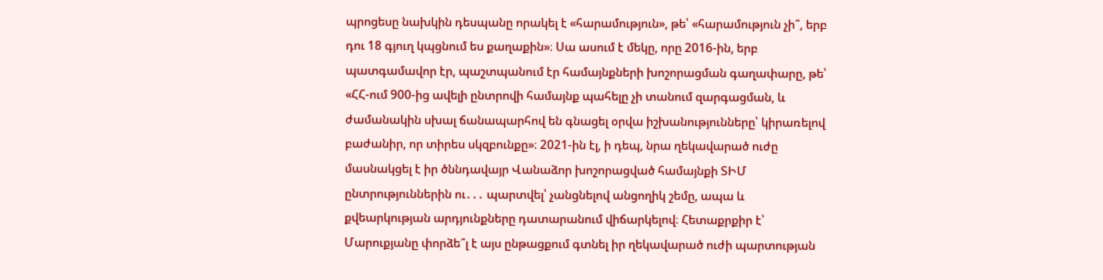պրոցեսը նախկին դեսպանը որակել է «հարամություն», թե՝ «հարամություն չի՞, երբ դու 18 գյուղ կպցնում ես քաղաքին»։ Սա ասում է մեկը, որը 2016-ին, երբ պատգամավոր էր, պաշտպանում էր համայնքների խոշորացման գաղափարը, թե՝ «ՀՀ-ում 900-ից ավելի ընտրովի համայնք պահելը չի տանում զարգացման, և ժամանակին սխալ ճանապարհով են գնացել օրվա իշխանությունները՝ կիրառելով բաժանիր, որ տիրես սկզբունքը»։ 2021-ին էլ, ի դեպ, նրա ղեկավարած ուժը մասնակցել է իր ծննդավայր Վանաձոր խոշորացված համայնքի ՏԻՄ ընտրություններին ու․․․ պարտվել՝ չանցնելով անցողիկ շեմը, ապա և քվեարկության արդյունքները դատարանում վիճարկելով։ Հետաքրքիր է՝ Մարուքյանը փորձե՞լ է այս ընթացքում գտնել իր ղեկավարած ուժի պարտության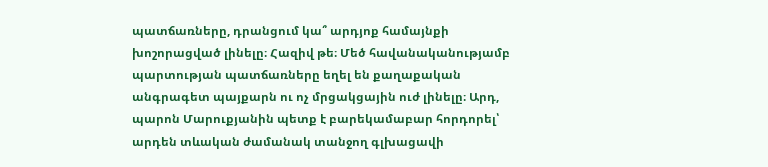պատճառները, դրանցում կա՞ արդյոք համայնքի խոշորացված լինելը։ Հազիվ թե։ Մեծ հավանականությամբ պարտության պատճառները եղել են քաղաքական անգրագետ պայքարն ու ոչ մրցակցային ուժ լինելը։ Արդ, պարոն Մարուքյանին պետք է բարեկամաբար հորդորել՝ արդեն տևական ժամանակ տանջող գլխացավի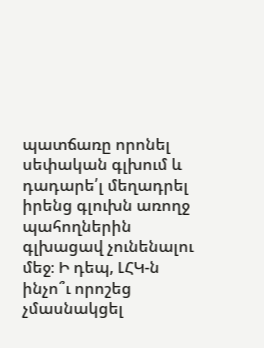պատճառը որոնել սեփական գլխում և դադարե՛լ մեղադրել իրենց գլուխն առողջ պահողներին գլխացավ չունենալու մեջ։ Ի դեպ, ԼՀԿ-ն ինչո՞ւ որոշեց չմասնակցել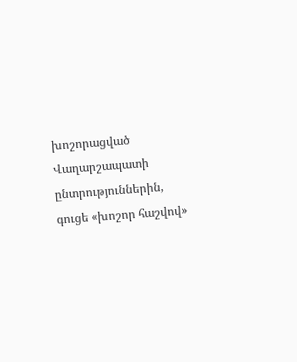խոշորացված Վաղարշապատի ընտրություններին, գուցե «խոշոր հաշվով»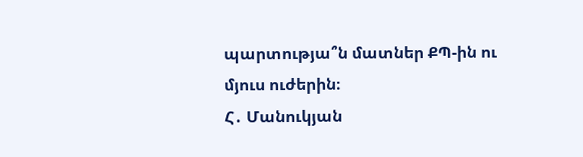պարտությա՞ն մատներ ՔՊ-ին ու մյուս ուժերին։
Հ․ Մանուկյան